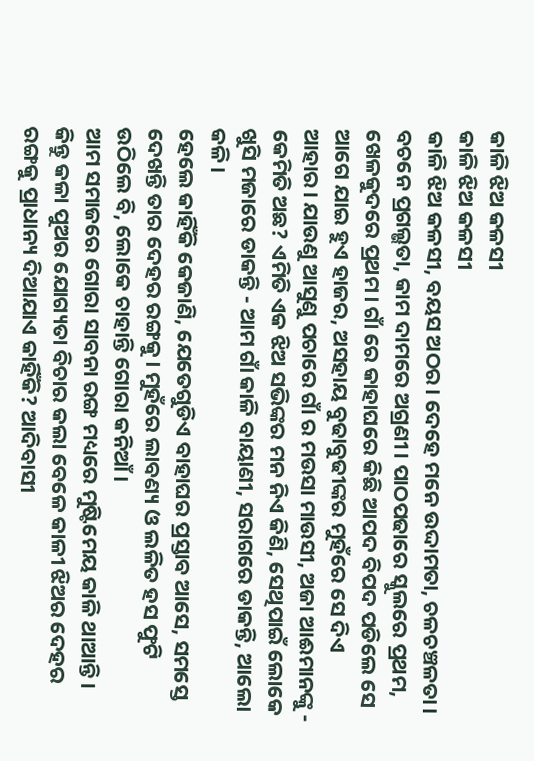କାଳି ଝିଅ କଳସୀ
କାଳି ଝିଅ କଳସୀ
କାଳି ଝିଅ କଳସୀ, ବୟସ ଅଠର। ଦେହେ ମନେ ଉଦ୍ଦାମତା, ଚଳଚଞ୍ଚଳତା। ବଚନେ ପ୍ରଗଲ୍ଭତା, କାମ ଦାମରେ ଅଗ୍ରଣୀ। ପାଠପଢାରେ ସ୍କୁଲରେ ପ୍ରଥମ, ଖେଳକୁଦରେ ପ୍ରଥମ। ଗାଁ ରେ କାହାଘରେ କିଛି ଆପଦ ବିପଦ ପଡିଲେ ସେ ଆଗେ ଯାଇ ହୁଏ ହାଜର, ଅସହାୟ ବୁଢାବୁଢୀଙ୍କର ମୁହଁରେ ସେ ଦିଏ ଆହାର। ଯାଉଣୁ ଆସୁଣୁ ପଚାରେ ଗାଁ ର ମଉସା ମାଉସୀ, ଅଜା ଆଈମାନଙ୍କୁ - କେମିତି ଅଛ? ଏମିତି ଏକ ଝିଅ ସଭିଙ୍କର ମନ ନିଏ କିଣି, ସେଥିପାଇଁ ଲୋକେ ଖୁସି ମଜାରେ ଡାକନ୍ତି - ଆମ ଗାଁ କାଳି ବାୟାଣୀ, ସରାଗରେ ଡାକନ୍ତି, ଆଲୋ କଳି।
ହେଲେ କାହିଁକି କେଜାଣି, ଯେତେଗୁଡିଏ ବାହାଘର ପ୍ରସ୍ତାବ ଆସେ, ସମସ୍ତେ ଦେଖନ୍ତି ତାର ଦେହର ରଙ୍ଗକୁ। ମୁହଁରେ ଲାବଣ୍ୟ ଓ ଲଳିତ ହସ ଫୁଟି ଉଠିଲେ ବି, ଲୋକେ ଚାହାନ୍ତି ଗୋରା କନିଆଁ।
ଆମ ସମାଜରେ ଗୋରା ସାବନା ରଙ୍ଗ ମଧ୍ୟରେ ମୁଷ୍ଟିମେୟ କାଳି ଥାଆନ୍ତି। କିନ୍ତୁ କଳା ପୁଅର ଯୋଗ୍ୟତା ବିଚାର କଲା ବେଳେ କାଳୀ ଝିଅର ଦେହର ରଙ୍ଗକୁ ପ୍ରାଧାନ୍ୟ ଦିଆଯାଏ କାହିଁକି? ଆଦିବାସୀ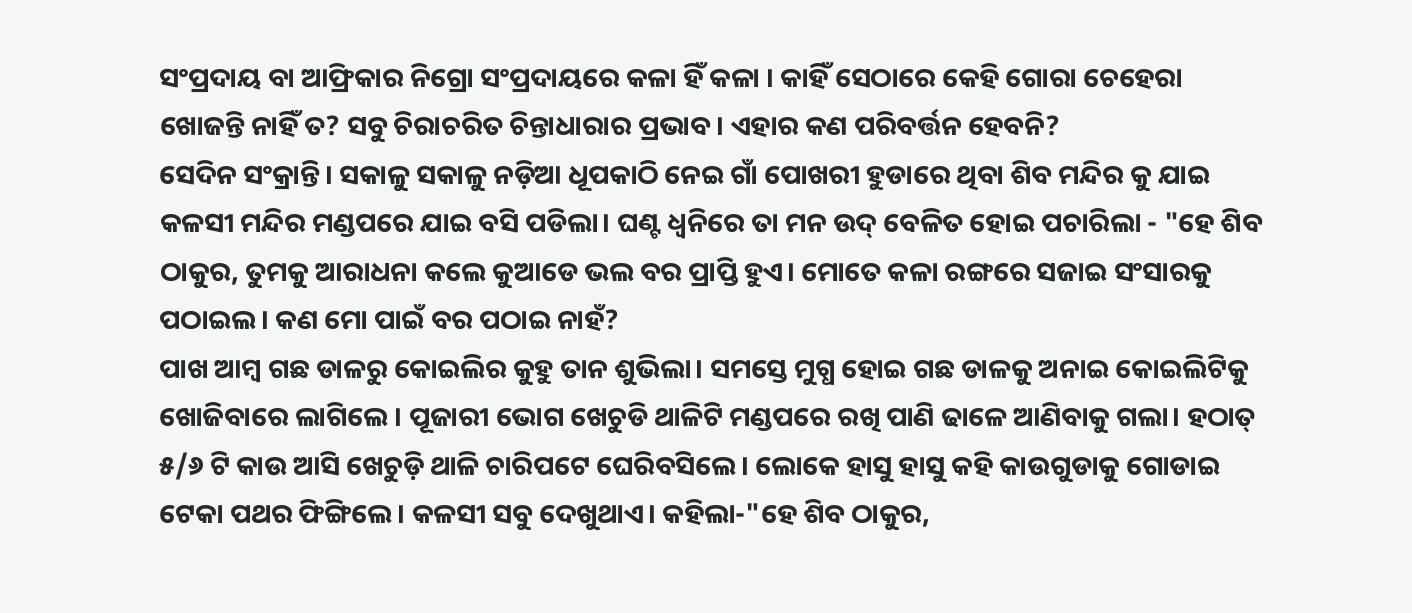ସଂପ୍ରଦାୟ ବା ଆଫ୍ରିକାର ନିଗ୍ରୋ ସଂପ୍ରଦାୟରେ କଳା ହିଁ କଳା । କାହିଁ ସେଠାରେ କେହି ଗୋରା ଚେହେରା ଖୋଜନ୍ତି ନାହିଁ ତ? ସବୁ ଚିରାଚରିତ ଚିନ୍ତାଧାରାର ପ୍ରଭାବ। ଏହାର କଣ ପରିବର୍ତ୍ତନ ହେବନି?
ସେଦିନ ସଂକ୍ରାନ୍ତି। ସକାଳୁ ସକାଳୁ ନଡ଼ିଆ ଧୂପକାଠି ନେଇ ଗାଁ ପୋଖରୀ ହୁଡାରେ ଥିବା ଶିବ ମନ୍ଦିର କୁ ଯାଇ କଳସୀ ମନ୍ଦିର ମଣ୍ଡପରେ ଯାଇ ବସି ପଡିଲା। ଘଣ୍ଟ ଧ୍ୱନିରେ ତା ମନ ଉଦ୍ ବେଳିତ ହୋଇ ପଚାରିଲା - "ହେ ଶିବ ଠାକୁର, ତୁମକୁ ଆରାଧନା କଲେ କୁଆଡେ ଭଲ ବର ପ୍ରାପ୍ତି ହୁଏ। ମୋତେ କଳା ରଙ୍ଗରେ ସଜାଇ ସଂସାରକୁ ପଠାଇଲ। କଣ ମୋ ପାଇଁ ବର ପଠାଇ ନାହଁ?
ପାଖ ଆମ୍ବ ଗଛ ଡାଳରୁ କୋଇଲିର କୁହୁ ତାନ ଶୁଭିଲା। ସମସ୍ତେ ମୁଗ୍ଧ ହୋଇ ଗଛ ଡାଳକୁ ଅନାଇ କୋଇଲିଟିକୁ ଖୋଜିବାରେ ଲାଗିଲେ । ପୂଜାରୀ ଭୋଗ ଖେଚୁଡି ଥାଳିଟି ମଣ୍ଡପରେ ରଖି ପାଣି ଢାଳେ ଆଣିବାକୁ ଗଲା। ହଠାତ୍ ୫/୬ ଟି କାଉ ଆସି ଖେଚୁଡ଼ି ଥାଳି ଚାରିପଟେ ଘେରିବସିଲେ। ଲୋକେ ହାସୁ ହାସୁ କହି କାଉଗୁଡାକୁ ଗୋଡାଇ ଟେକା ପଥର ଫିଙ୍ଗିଲେ। କଳସୀ ସବୁ ଦେଖୁଥାଏ। କହିଲା-"ହେ ଶିବ ଠାକୁର,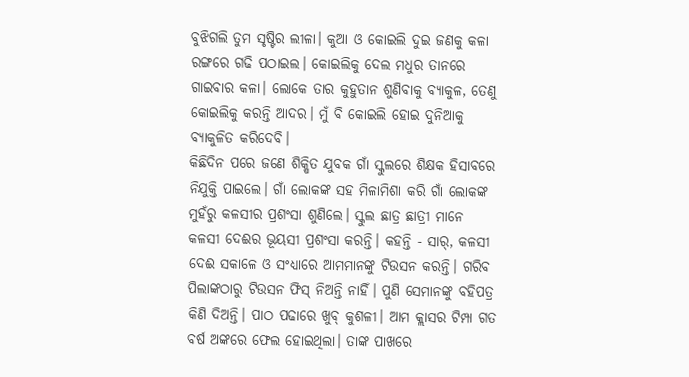ବୁଝିଗଲି ତୁମ ସୃଷ୍ଟିର ଲୀଳା। କୁଆ ଓ କୋଇଲି ଦୁଇ ଜଣକୁ କଳା ରଙ୍ଗରେ ଗଢି ପଠାଇଲ। କୋଇଲିକୁ ଦେଲ ମଧୁର ତାନରେ ଗାଇବାର କଳା। ଲୋକେ ତାର କୁହୁତାନ ଶୁଣିବାକୁ ବ୍ୟାକୁଳ, ତେଣୁ କୋଇଲିକୁ କରନ୍ତି ଆଦର। ମୁଁ ବି କୋଇଲି ହୋଇ ଦୁନିଆକୁ ବ୍ୟାକୁଳିତ କରିଦେବି।
କିଛିଦିନ ପରେ ଜଣେ ଶିକ୍ଷିତ ଯୁବକ ଗାଁ ସ୍କୁଲରେ ଶିକ୍ଷକ ହିସାବରେ ନିଯୁକ୍ତି ପାଇଲେ। ଗାଁ ଲୋକଙ୍କ ସହ ମିଳାମିଶା କରି ଗାଁ ଲୋକଙ୍କ ମୁହଁରୁ କଳସୀର ପ୍ରଶଂସା ଶୁଣିଲେ। ସ୍କୁଲ ଛାତ୍ର ଛାତ୍ରୀ ମାନେ କଳସୀ ଦେଈର ଭୂୟସୀ ପ୍ରଶଂସା କରନ୍ତି। କହନ୍ତି - ସାର୍, କଳସୀ ଦେଈ ସକାଳେ ଓ ସଂଧ୍ୟାରେ ଆମମାନଙ୍କୁ ଟିଉସନ କରନ୍ତି। ଗରିବ ପିଲାଙ୍କଠାରୁ ଟିଉସନ ଫିସ୍ ନିଅନ୍ତି ନାହିଁ। ପୁଣି ସେମାନଙ୍କୁ ବହିପତ୍ର କିଣି ଦିଅନ୍ତି। ପାଠ ପଢାରେ ଖୁବ୍ କୁଶଳୀ। ଆମ କ୍ଲାସର ଟିମ୍ପା ଗତ ବର୍ଷ ଅଙ୍କରେ ଫେଲ ହୋଇଥିଲା। ତାଙ୍କ ପାଖରେ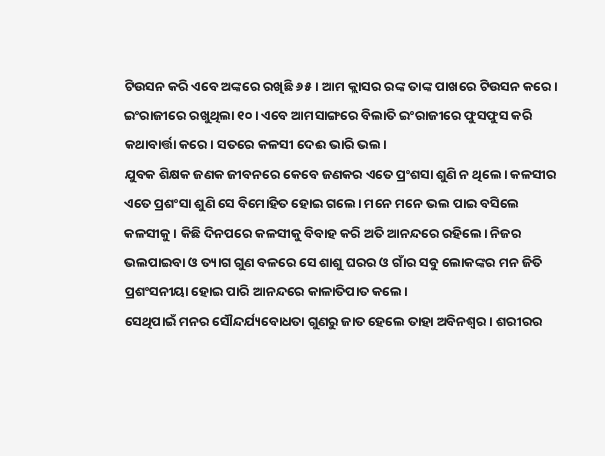ଟିଉସନ କରି ଏବେ ଅଙ୍କରେ ରଖିଛି ୬୫। ଆମ କ୍ଲାସର ରଙ୍କ ତାଙ୍କ ପାଖରେ ଟିଉସନ କରେ। ଇଂରାଜୀରେ ରଖୁଥିଲା ୧୦। ଏବେ ଆମସାଙ୍ଗରେ ବିଲାତି ଇଂରାଜୀରେ ଫୁସଫୁସ କରି କଥାବାର୍ତ୍ତା କରେ। ସତରେ କଳସୀ ଦେଈ ଭାରି ଭଲ।
ଯୁବକ ଶିକ୍ଷକ ଜଣକ ଜୀବନରେ କେବେ ଜଣକର ଏତେ ପ୍ରଂଶସା ଶୁଣି ନ ଥିଲେ। କଳସୀର ଏତେ ପ୍ରଶଂସା ଶୁଣି ସେ ବିମୋହିତ ହୋଇ ଗଲେ। ମନେ ମନେ ଭଲ ପାଇ ବସିଲେ କଳସୀକୁ। କିଛି ଦିନପରେ କଳସୀକୁ ବିବାହ କରି ଅତି ଆନନ୍ଦରେ ରହିଲେ। ନିଜର ଭଲପାଇବା ଓ ତ୍ୟାଗ ଗୁଣ ବଳରେ ସେ ଶାଶୁ ଘରର ଓ ଗାଁର ସବୁ ଲୋକଙ୍କର ମନ ଜିତି ପ୍ରଶଂସନୀୟା ହୋଇ ପାରି ଆନନ୍ଦରେ କାଳାତିପାତ କଲେ।
ସେଥିପାଇଁ ମନର ସୌନ୍ଦର୍ଯ୍ୟବୋଧତା ଗୁଣରୁ ଜାତ ହେଲେ ତାହା ଅବିନଶ୍ବର। ଶରୀରର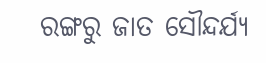ରଙ୍ଗରୁ ଜାତ ସୌନ୍ଦର୍ଯ୍ୟ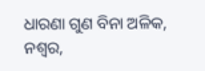ଧାରଣା ଗୁଣ ବିନା ଅଳିକ, ନଶ୍ୱର,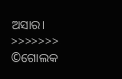ଅସାର।
>>>>>>>
©ଗୋଲକ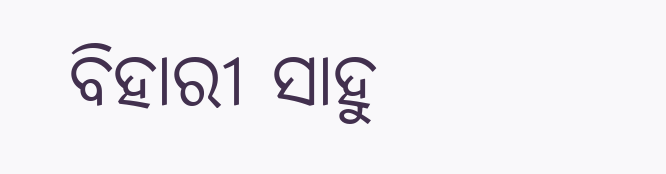ବିହାରୀ ସାହୁ